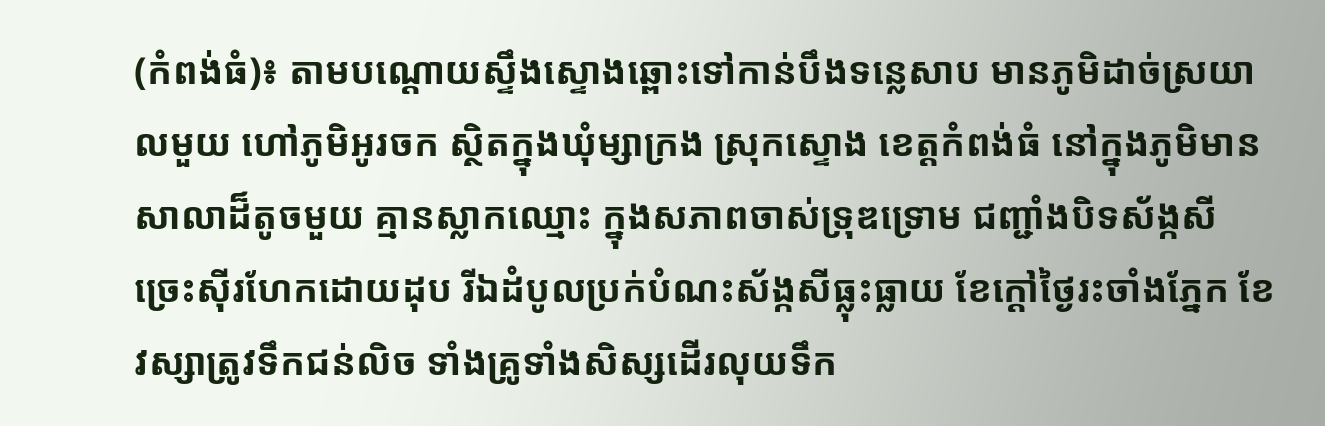(កំពង់ធំ)៖ តាមបណ្ដោយស្ទឹងស្ទោងឆ្ពោះទៅកាន់បឹងទន្លេសាប មានភូមិដាច់ស្រយាលមួយ ហៅភូមិអូរចក ស្ថិតក្នុងឃុំម្សាក្រង ស្រុកស្ទោង ខេត្តកំពង់ធំ នៅក្នុងភូមិមានសាលាដ៏តូចមួយ គ្មានស្លាកឈ្មោះ ក្នុងសភាពចាស់ទ្រុឌទ្រោម ជញ្ជាំងបិទស័ង្កសីច្រេះស៊ីរហែកដោយដុប រីឯដំបូលប្រក់បំណះស័ង្កសីធ្លុះធ្លាយ ខែក្ដៅថ្ងៃរះចាំងភ្នែក ខែវស្សាត្រូវទឹកជន់លិច ទាំងគ្រូទាំងសិស្សដើរលុយទឹក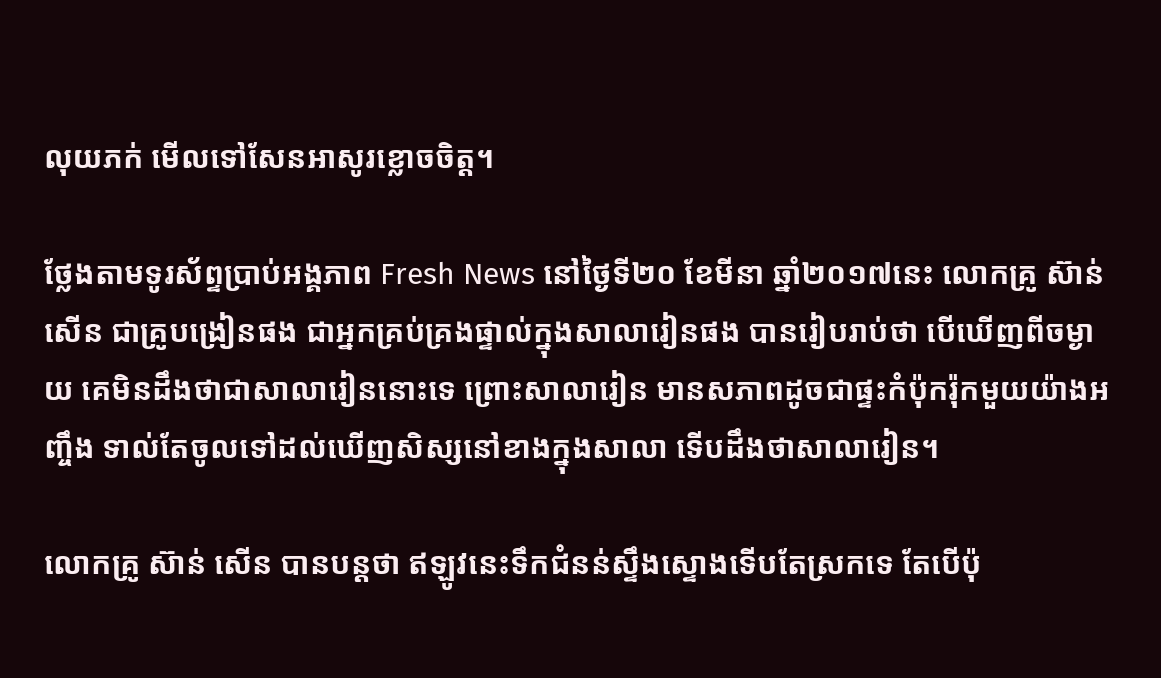លុយភក់ មើលទៅសែនអាសូរខ្លោចចិត្ត។

ថ្លែងតាមទូរស័ព្ទប្រាប់អង្គភាព Fresh News នៅថ្ងៃទី២០ ខែមីនា ឆ្នាំ២០១៧នេះ លោកគ្រូ ស៊ាន់ សើន ជាគ្រូបង្រៀនផង ជាអ្នកគ្រប់គ្រងផ្ទាល់ក្នុងសាលារៀនផង បានរៀបរាប់ថា បើឃើញពីចម្ងាយ គេមិនដឹងថាជាសាលារៀននោះទេ ព្រោះសាលារៀន មានសភាពដូចជាផ្ទះកំប៉ុករ៉ុកមួយយ៉ាងអញ្ចឹង ទាល់តែចូលទៅដល់ឃើញសិស្សនៅខាងក្នុងសាលា ទើបដឹងថាសាលារៀន។

លោកគ្រូ ស៊ាន់ សើន បានបន្តថា ឥឡូវនេះទឹកជំនន់ស្ទឹងស្ទោងទើបតែស្រកទេ តែបើប៉ុ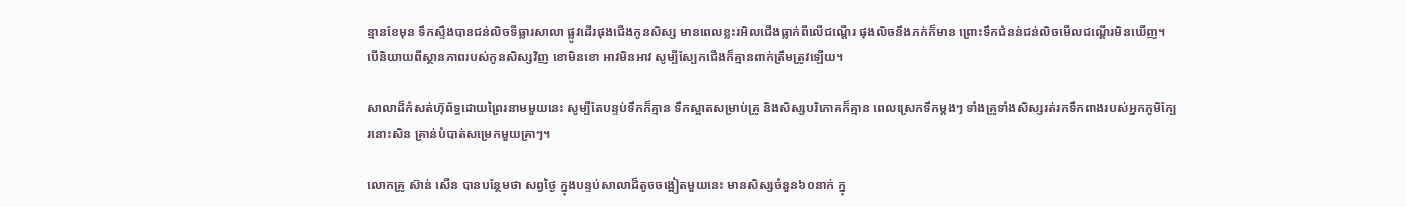ន្មានខែមុន ទឹកស្ទឹងបានជន់លិចទីធ្លារសាលា ផ្លូវដើរផុងជើងកូនសិស្ស មានពេលខ្លះរអិលជើងធ្លាក់ពីលើជណ្ដើរ ផុងលិចនឹងភក់ក៏មាន ព្រោះទឹកជំនន់ជន់លិចមើលជណ្ដើរមិនឃើញ។ បើនិយាយពីស្ថានភាពរបស់កូនសិស្សវិញ ខោមិនខោ អាវមិនអាវ សូម្បីស្បែកជើងក៏គ្មានពាក់ត្រឹមត្រូវឡើយ។

សាលាដ៏កំសត់ហ៊ុព័ទ្ធដោយព្រៃរនាមមួយនេះ សូម្បីតែបន្ទប់ទឹកក៏គ្មាន ទឹកស្អាតសម្រាប់គ្រូ និងសិស្សបរិភោគក៏គ្មាន ពេលស្រេកទឹកម្ដងៗ ទាំងគ្រូទាំងសិស្សរត់រកទឹកពាងរបស់អ្នកភូមិក្បែរនោះសិន គ្រាន់បំបាត់សម្រេកមួយគ្រាៗ។

លោកគ្រូ ស៊ាន់ សើន បានបន្ថែមថា សព្វថ្ងៃ ក្នុងបន្ទប់សាលាដ៏តូចចង្អៀតមួយនេះ មានសិស្សចំនួន៦០នាក់ ក្នុ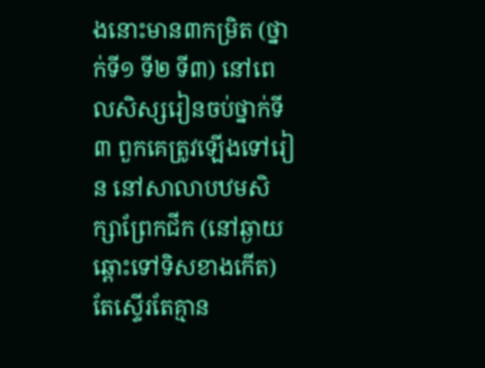ងនោះមាន៣កម្រិត (ថ្នាក់ទី១ ទី២ ទី៣) នៅពេលសិស្សរៀនចប់ថ្នាក់ទី៣ ពួកគេត្រូវឡើងទៅរៀន នៅសាលាបឋមសិក្សាព្រែកជីក (នៅឆ្ងាយឆ្ពោះទៅទិសខាងកើត) តែស្ទើរតែគ្មាន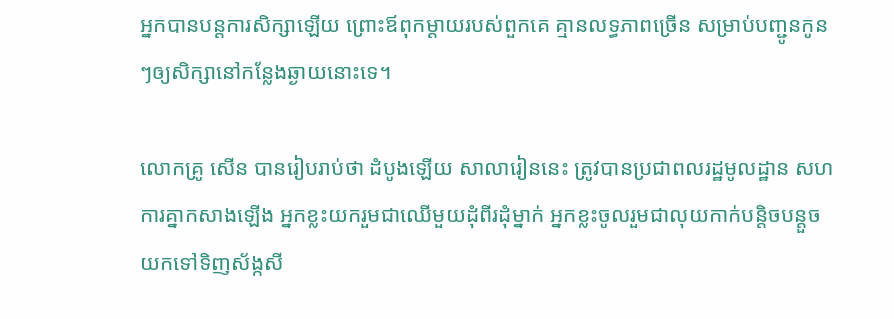អ្នកបានបន្តការសិក្សាឡើយ ព្រោះឪពុកម្ដាយរបស់ពួកគេ គ្មានលទ្ធភាពច្រើន សម្រាប់បញ្ជូនកូនៗឲ្យសិក្សានៅកន្លែងឆ្ងាយនោះទេ។

លោកគ្រូ សើន បានរៀបរាប់ថា ដំបូងឡើយ សាលារៀននេះ ត្រូវបានប្រជាពលរដ្ឋមូលដ្ឋាន សហការគ្នាកសាងឡើង អ្នកខ្លះយករួមជាឈើមួយដុំពីរដុំម្នាក់ អ្នកខ្លះចូលរួមជាលុយកាក់បន្តិចបន្តួច យកទៅទិញស័ង្កសី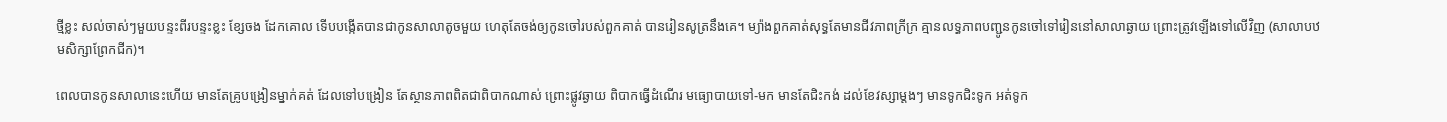ថ្មីខ្លះ សល់ចាស់ៗមួយបន្ទះពីរបន្ទះខ្លះ ខ្សែចង ដែកគោល ទើបបង្កើតបានជាកូនសាលាតូចមួយ ហេតុតែចង់ឲ្យកូនចៅរបស់ពួកគាត់ បានរៀនសូត្រនឹងគេ។ ម្យ៉ាងពួកគាត់សុទ្ធតែមានជីវភាពក្រីក្រ គ្មានលទ្ធភាពបញ្ជូនកូនចៅទៅរៀននៅសាលាឆ្ងាយ ព្រោះត្រូវឡើងទៅលើវិញ (សាលាបឋមសិក្សាព្រែកជីក)។

ពេលបានកូនសាលានេះហើយ មានតែគ្រូបង្រៀនម្នាក់គត់ ដែលទៅបង្រៀន តែស្ថានភាពពិតជាពិបាកណាស់ ព្រោះផ្លូវឆ្ងាយ ពិបាកធ្វើដំណើរ មធ្យោបាយទៅ-មក មានតែជិះកង់ ដល់ខែវស្សាម្ដងៗ មានទូកជិះទូក អត់ទូក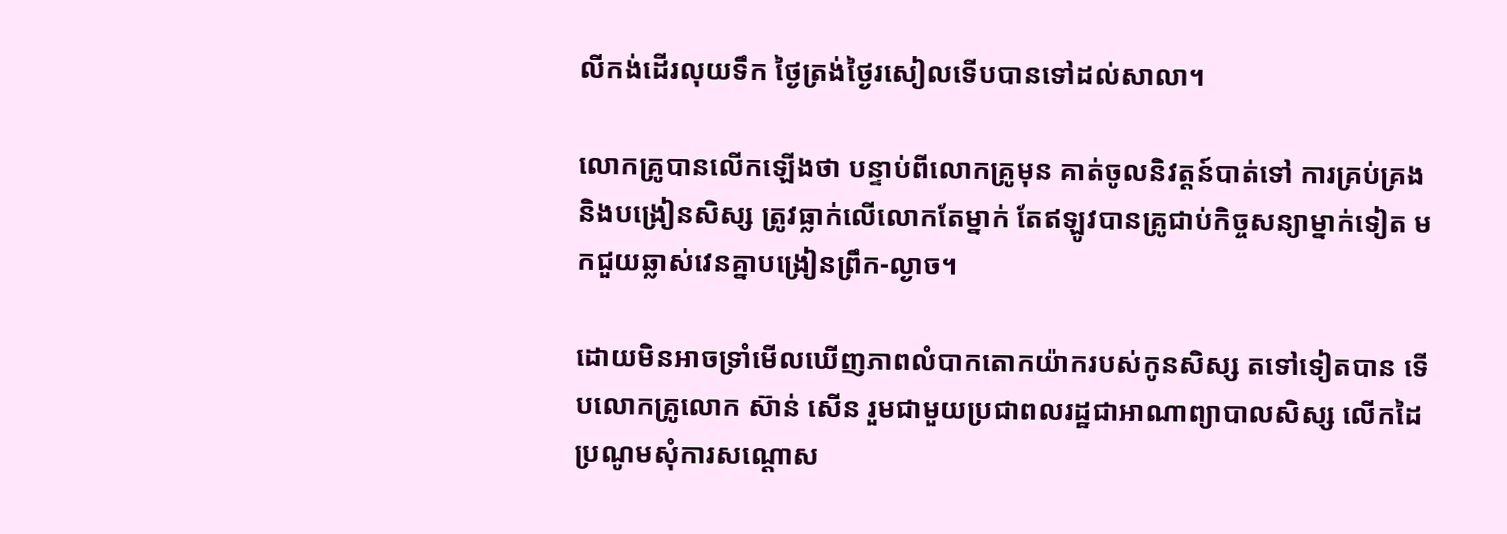លីកង់ដើរលុយទឹក ថ្ងៃត្រង់ថ្ងៃរសៀលទើបបានទៅដល់សាលា។

លោកគ្រូបានលើកឡើងថា បន្ទាប់ពីលោកគ្រូមុន គាត់ចូលនិវត្តន៍បាត់ទៅ ការគ្រប់គ្រង និងបង្រៀនសិស្ស ត្រូវធ្លាក់លើលោកតែម្នាក់ តែឥឡូវបានគ្រូជាប់កិច្ចសន្យាម្នាក់ទៀត មកជួយឆ្លាស់វេនគ្នាបង្រៀនព្រឹក-ល្ងាច។

ដោយមិនអាចទ្រាំមើលឃើញភាពលំបាកតោកយ៉ាករបស់កូនសិស្ស តទៅទៀតបាន ទើបលោកគ្រូលោក ស៊ាន់ សើន រួមជាមួយប្រជាពលរដ្ឋជាអាណាព្យាបាលសិស្ស លើកដៃប្រណូមសុំការសណ្ដោស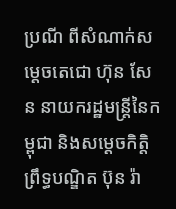ប្រណី ពីសំណាក់សម្ដេចតេជោ ហ៊ុន សែន នាយករដ្ឋមន្រ្តីនៃកម្ពុជា និងសម្ដេចកិត្តិព្រឹទ្ធបណ្ឌិត ប៊ុន រ៉ា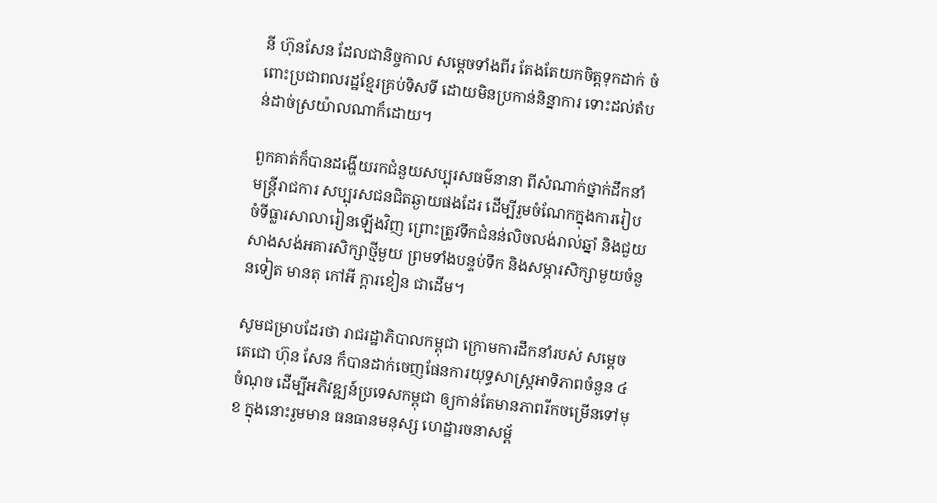នី ហ៊ុនសែន ដែលជានិច្ចកាល សម្ដេចទាំងពីរ តែងតែយកចិត្តទុកដាក់ ចំពោះប្រជាពលរដ្ឋខ្មែរគ្រប់ទិសទី ដោយមិនប្រកាន់និន្នាការ ទោះដល់តំបន់ដាច់ស្រយ៉ាលណាក៏ដោយ។

ពួកគាត់ក៏បានដង្ហើយរកជំនួយសប្បុរសធម៌នានា ពីសំណាក់ថ្នាក់ដឹកនាំ មន្រ្តីរាជការ សប្បុរសជនជិតឆ្ងាយផងដែរ ដើម្បីរួមចំណែកក្នុងការរៀបចំទីធ្លារសាលារៀនឡើងវិញ ព្រោះត្រូវទឹកជំនន់លិចលង់រាល់ឆ្នាំ និងជួយសាងសង់អគារសិក្សាថ្មីមួយ ព្រមទាំងបន្ទប់ទឹក និងសម្ភារសិក្សាមួយចំនួនទៀត មានតុ កៅអី ក្ដារខៀន ជាដើម។

សូមជម្រាបដែរថា រាជរដ្ឋាភិបាលកម្ពុជា ក្រោមការដឹកនាំរបស់ សម្ដេចតេជោ ហ៊ុន សែន ក៏បានដាក់ចេញផែនការយុទ្ធសាស្រ្តអាទិភាពចំនួន ៤ចំណុច ដើម្បីអភិវឌ្ឍន៍ប្រទេសកម្ពុជា ឲ្យកាន់តែមានភាពរីកចម្រើនទៅមុខ ក្នុងនោះរួមមាន ធនធានមនុស្ស ហេដ្ឋារចនាសម្ព័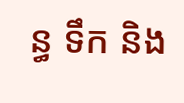ន្ធ ទឹក និង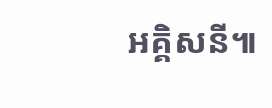អគ្គិសនី៕